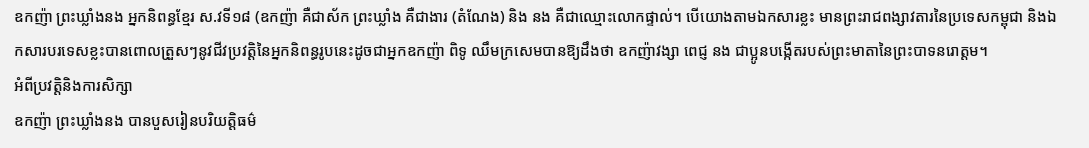ឧកញ៉ា ព្រះឃ្លាំងនង អ្នកនិពន្ធខ្មែរ ស.វទី១៨ (ឧកញ៉ា គឺជាស័ក ព្រះឃ្លាំង គឺជាងារ (តំណែង) និង នង គឺជាឈ្មោះលោកផ្ទាល់។ បើយោងតាមឯកសារខ្លះ មានព្រះរាជពង្សាវតារនៃប្រទេសកម្ពុជា និងឯកសារបរទេសខ្លះបានពោលត្រួសៗនូវជីវប្រវត្តិនៃអ្នកនិពន្ធរូបនេះដូចជាអ្នកឧកញ៉ា ពិទូ ឈឹមក្រសេមបានឱ្យដឹងថា ឧកញ៉ាវង្សា ពេជ្ញ នង ជាប្អូនបង្កើតរបស់ព្រះមាតានៃព្រះបាទនរោត្តម។
អំពីប្រវត្តិនិងការសិក្សា
ឧកញ៉ា ព្រះឃ្លាំងនង បានបួសរៀនបរិយត្តិធម៌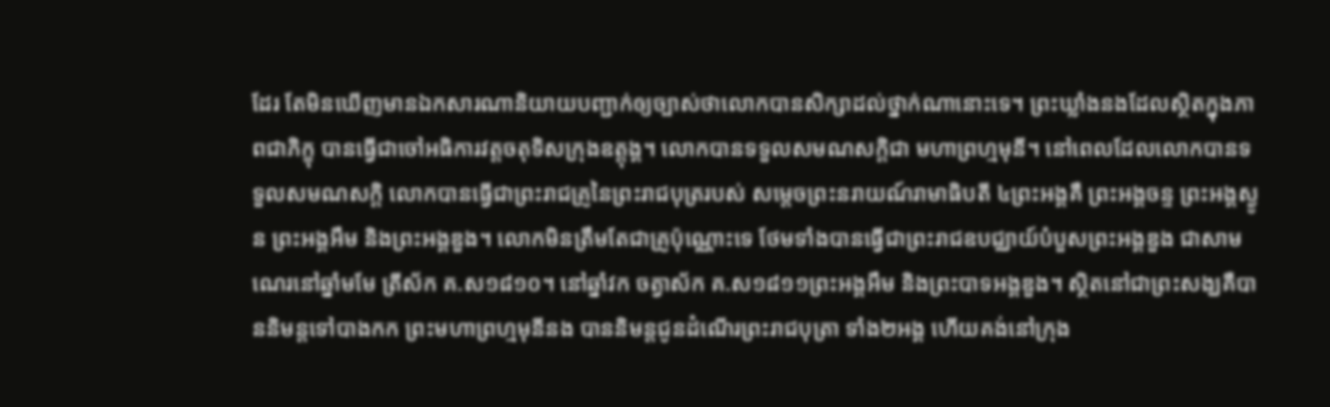ដែរ តែមិនឃើញមានឯកសារណានិយាយបញ្ជាក់ឲ្យច្បាស់ថាលោកបានសិក្សាដល់ថ្នាក់ណានោះទេ។ ព្រះឃ្លាំងនងដែលស្ថិតក្នុងភាពជាភិក្ខុ បានធ្វើជាចៅអធិការវត្តចតុទិសក្រុងឧត្តុង្គ។ លោកបានទទួលសមណសក្តិជា មហាព្រហ្មមុនី។ នៅពេលដែលលោកបានទទួលសមណសក្តិ លោកបានធ្វើជាព្រះរាជគ្រូនៃព្រះរាជបុត្ររបស់ សម្តេចព្រះនរាយណ៍រាមាធិបតី ៤ព្រះអង្គគឺ ព្រះអង្គចន្ទ ព្រះអង្គស្ងូន ព្រះអង្គអឹម និងព្រះអង្គឌួង។ លោកមិនត្រឹមតែជាគ្រូប៉ុណ្ណោះទេ ថែមទាំងបានធ្វើជាព្រះរាជឧបជ្ឈាយ៍បំបួសព្រះអង្គឌួង ជាសាមណេរនៅឆ្នាំមមែ ត្រីស័ក គ.ស១៨១០។ នៅឆ្នាំវក ចត្វាស័ក គ.ស១៨១១ព្រះអង្គអឹម និងព្រះបាទអង្គឌួង។ ស្ថិតនៅជាព្រះសង្ឃគឺបាននិមន្តទៅបាងកក ព្រះមហាព្រហ្មមុនីនង បាននិមន្តជូនដំណើរព្រះរាជបុត្រា ទាំង២អង្គ ហើយគង់នៅក្រុង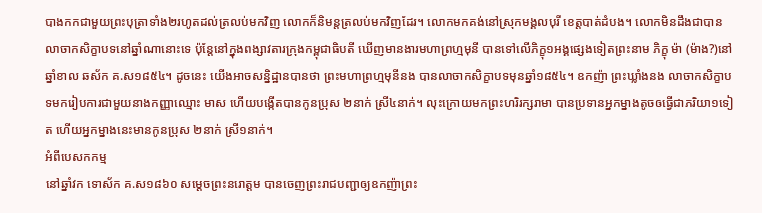បាងកកជាមួយព្រះបុត្រាទាំង២រហូតដល់ត្រលប់មកវិញ លោកក៏និមន្តត្រលប់មកវិញដែរ។ លោកមកគង់នៅស្រុកមង្គលបុរី ខេត្តបាត់ដំបង។ លោកមិនដឹងជាបានលាចាកសិក្ខាបទនៅឆ្នាំណានោះទេ ប៉ុន្តែនៅក្នុងពង្សាវតារក្រុងកម្ពុជាធិបតី ឃើញមានងារមហាព្រហ្មមុនី បានទៅលើភិក្ខុ១អង្គផ្សេងទៀតព្រះនាម ភិក្ខុ ម៉ា (ម៉ាង?)នៅឆ្នាំខាល ឆស័ក គ.ស១៨៥៤។ ដូចនេះ យើងអាចសន្និដ្ឋានបានថា ព្រះមហាព្រហ្មមុនីនង បានលាចាកសិក្ខាបទមុនឆ្នាំ១៨៥៤។ ឧកញ៉ា ព្រះឃ្លាំងនង លាចាកសិក្ខាបទមករៀបការជាមួយនាងកញ្ញាឈ្មោះ មាស ហើយបង្កើតបានកូនប្រុស ២នាក់ ស្រី៤នាក់។ លុះក្រោយមកព្រះហរិរក្សរាមា បានប្រទានអ្នកម្នាងតូចឲធើ្វជាភរិយា១ទៀត ហើយអ្នកម្នាងនេះមានកូនប្រុស ២នាក់ ស្រី១នាក់។
អំពីបេសកកម្ម
នៅឆ្នាំវក ទោស័ក គ.ស១៨៦០ សម្តេចព្រះនរោត្តម បានចេញព្រះរាជបញ្ជាឲ្យឧកញ៉ាព្រះ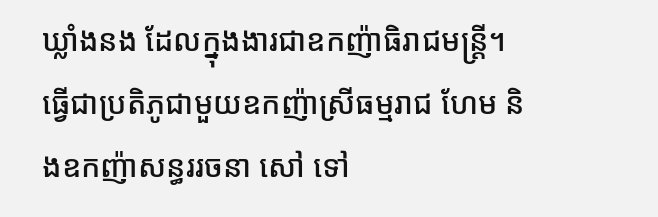ឃ្លាំងនង ដែលក្នុងងារជាឧកញ៉ាធិរាជមន្ត្រី។ ធើ្វជាប្រតិភូជាមួយឧកញ៉ាស្រីធម្មរាជ ហែម និងឧកញ៉ាសន្ធររចនា សៅ ទៅ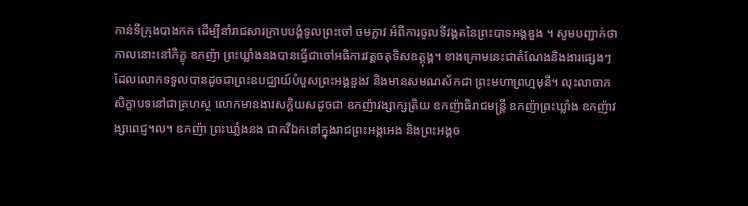កាន់ទីក្រុងបាងកក ដើម្បីនាំរាជសារក្រាបបង្គំទូលព្រះចៅ ចមក្លាវ អំពីការចូលទីវង្គតនៃព្រះបាទអង្គឌួង ។ សូមបញ្ជាក់ថា កាលនោះនៅភិក្ខុ ឧកញ៉ា ព្រះឃ្លាំងនងបានធើ្វជាចៅអធិការវត្តចតុទិសឧត្តុង្គ។ ខាងក្រោមនេះជាតំណែងនិងងារផ្សេងៗដែលលោកទទួលបានដូចជាព្រះឧបជ្ឈាយ៍បំបួសព្រះអង្គឌួងវ និងមានសមណស័កជា ព្រះមហាព្រហ្មមុនី។ លុះលាចាកសិក្ខាបទនៅជាគ្រហស្ថ លោកមានងារសកិ្តយសដូចជា ឧកញ៉ាវង្សាក្សត្រិយ ឧកញ៉ាធិរាជមន្រ្តី ឧកញ៉ាព្រះឃ្លាំង ឧកញ៉ាវង្សាពេជ្ញ។ល។ ឧកញ៉ា ព្រះឃាំ្លងនង ជាកវីឯកនៅក្នុងរាជព្រះអង្គអេង និងព្រះអង្គច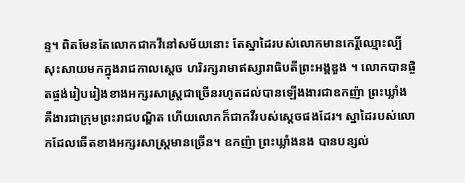ន្ទ។ ពិតមែនតែលោកជាកវីនៅសម័យនោះ តែស្នាដៃរបស់លោកមានកេរ្តិ៍ឈ្មោះល្បីសុះសាយមកក្នុងរាជកាលស្តេច ហរិរក្សរាមាឥស្សារាធិបតីព្រះអង្គឌួង ។ លោកបានផ្ចិតផ្ចង់រៀបរៀងខាងអក្សរសាស្រ្តជាច្រើនរហូតដល់បានឡើងងារជាឧកញ៉ា ព្រះឃ្លាំង គឺងារជាក្រុមព្រះរាជបណ្ឌិត ហើយលោកក៏ជាកវីរបស់ស្តេចផងដែរ។ ស្នាដៃរបស់លោកដែលឆើតខាងអក្សរសាស្ត្រមានច្រើន។ ឧកញ៉ា ព្រះឃ្លាំងនង បានបន្សល់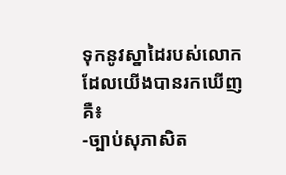ទុកនូវស្នាដៃរបស់លោកដែលយើងបានរកឃើញគឺ៖
-ច្បាប់សុភាសិត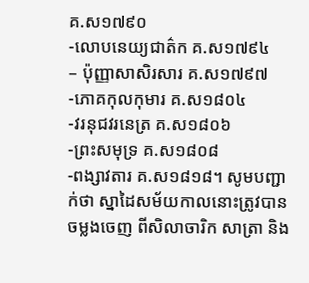គ.ស១៧៩០
-លោបនេយ្យជាត៌ក គ.ស១៧៩៤
– ប៉ុញ្ញាសាសិរសារ គ.ស១៧៩៧
-ភោគកុលកុមារ គ.ស១៨០៤
-វរនុជវរនេត្រ គ.ស១៨០៦
-ព្រះសមុទ្រ គ.ស១៨០៨
-ពង្សាវតារ គ.ស១៨១៨។ សូមបញ្ជាក់ថា ស្នាដៃសម័យកាលនោះត្រូវបានចម្លងចេញ ពីសិលាចារិក សាត្រា និង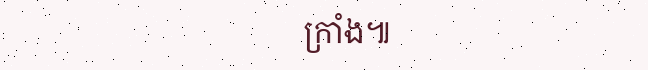ក្រាំង៕